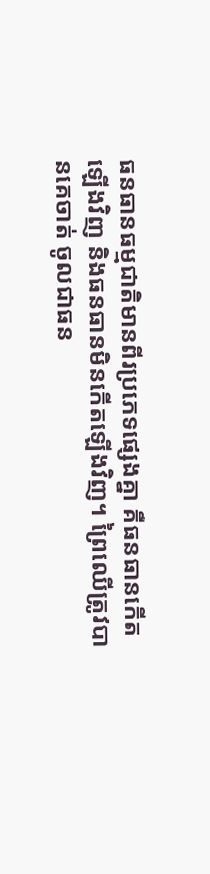ធនធានធម្មជាតិមានពីរប្រភេទផ្សេងគ្នា គឺធនធានកើតឡើងវិញ និងធនធានមិនកើតឡើងវិញ។ ព្រៃឈើត្រូវបានគេចាត់ ចូលជាធន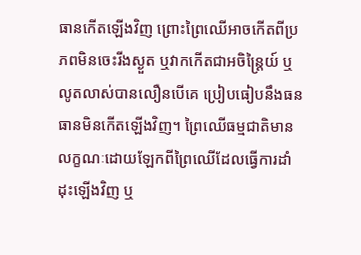ធានកើតឡើងវិញ ព្រោះព្រៃឈើអាចកើតពីប្រភពមិនចេះរីងស្ងួត ឬវាកកើតជាអចិន្ដ្រៃយ៍ ឬលូតលាស់បានលឿនបើគេ ប្រៀបធៀបនឹងធនធានមិនកើតឡើងវិញ។ ព្រៃឈើធម្មជាតិមានលក្ខណៈដោយឡែកពីព្រៃឈើដែលធ្វើការដាំដុះឡើងវិញ ឬ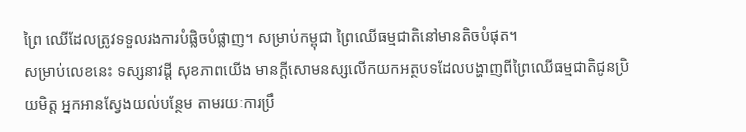ព្រៃ ឈើដែលត្រូវទទួលរងការបំផ្លិចបំផ្លាញ។ សម្រាប់កម្ពុជា ព្រៃឈើធម្មជាតិនៅមានតិចបំផុត។
សម្រាប់លេខនេះ ទស្សនាវដ្ដី សុខភាពយើង មានក្ដីសោមនស្សលើកយកអត្ថបទដែលបង្ហាញពីព្រៃឈើធម្មជាតិជូនប្រិយមិត្ដ អ្នកអានស្វែងយល់បន្ថែម តាមរយៈការប្រឹ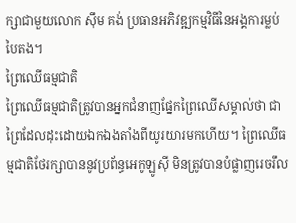ក្សាជាមួយលោក ស៊ឹម គង់ ប្រធានអភិវឌ្ឍកម្មវិធីនៃអង្គការម្លប់បៃតង។
ព្រៃឈើធម្មជាតិ
ព្រៃឈើធម្មជាតិត្រូវបានអ្នកជំនាញផ្នែកព្រៃឈើសម្គាល់ថា ជាព្រៃដែលដុះដោយឯកឯងតាំងពីយូរយារមកហើយ។ ព្រៃឈើធម្មជាតិថែរក្សាបាននូវប្រព័ន្ធអេកូឡូស៊ី មិនត្រូវបានបំផ្លាញរេចរឹល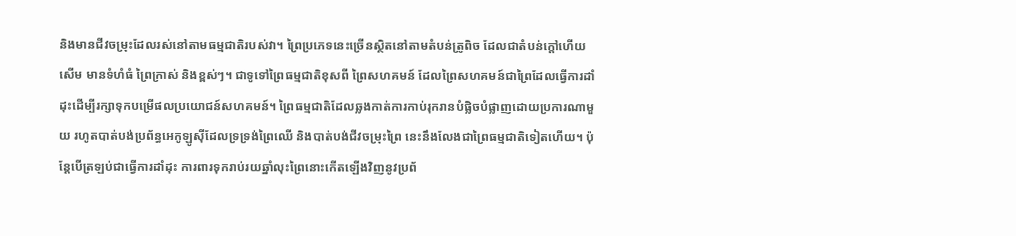និងមានជីវចម្រុះដែលរស់នៅតាមធម្មជាតិរបស់វា។ ព្រៃប្រភេទនេះច្រើនស្ថិតនៅតាមតំបន់ត្រូពិច ដែលជាតំបន់ក្ដៅហើយសើម មានទំហំធំ ព្រៃក្រាស់ និងខ្ពស់ៗ។ ជាទូទៅព្រៃធម្មជាតិខុសពី ព្រៃសហគមន៍ ដែលព្រៃសហគមន៍ជាព្រៃដែលធ្វើការដាំដុះដើម្បីរក្សាទុកបម្រើផលប្រយោជន៍សហគមន៍។ ព្រៃធម្មជាតិដែលឆ្លងកាត់ការកាប់រុករានបំផ្លិចបំផ្លាញដោយប្រការណាមួយ រហូតបាត់បង់ប្រព័ន្ធអេកូឡូស៊ីដែលទ្រទ្រង់ព្រៃឈើ និងបាត់បង់ជីវចម្រុះព្រៃ នេះនឹងលែងជាព្រៃធម្មជាតិទៀតហើយ។ ប៉ុន្ដែបើត្រឡប់ជាធ្វើការដាំដុះ ការពារទុករាប់រយឆ្នាំលុះព្រៃនោះកើតឡើងវិញនូវប្រព័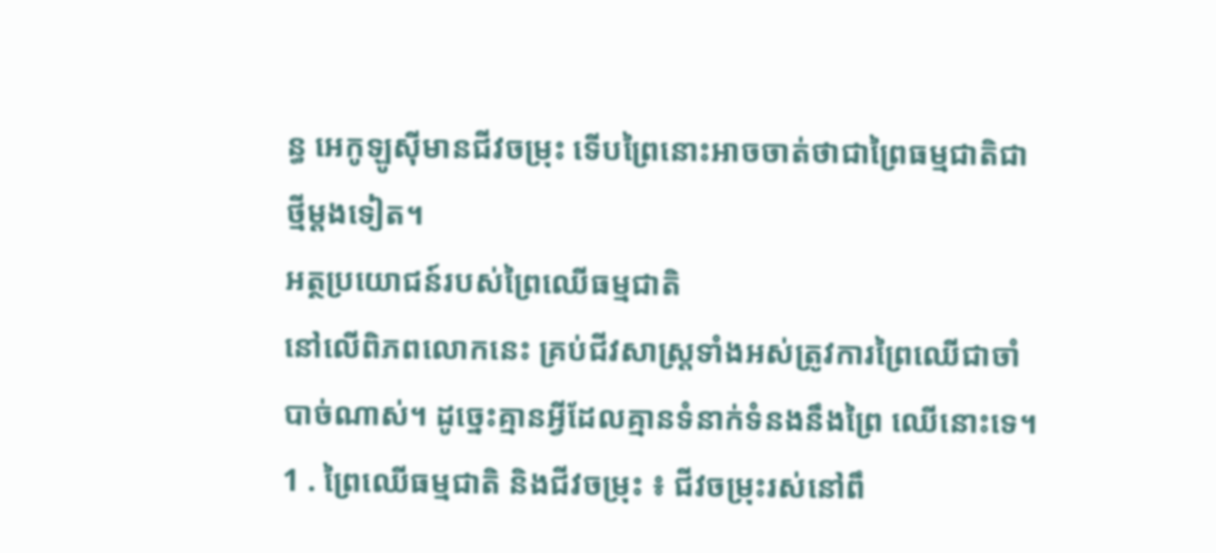ន្ធ អេកូឡូស៊ីមានជីវចម្រុះ ទើបព្រៃនោះអាចចាត់ថាជាព្រៃធម្មជាតិជាថ្មីម្ដងទៀត។
អត្ថប្រយោជន៍របស់ព្រៃឈើធម្មជាតិ
នៅលើពិភពលោកនេះ គ្រប់ជីវសាស្ដ្រទាំងអស់ត្រូវការព្រៃឈើជាចាំបាច់ណាស់។ ដូច្នេះគ្មានអ្វីដែលគ្មានទំនាក់ទំនងនឹងព្រៃ ឈើនោះទេ។
1 . ព្រៃឈើធម្មជាតិ និងជីវចម្រុះ ៖ ជីវចម្រុះរស់នៅពឹ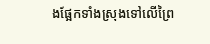ងផ្អែកទាំងស្រុងទៅលើព្រៃ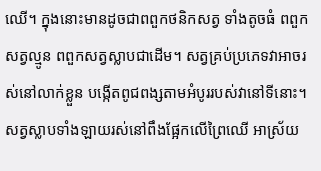ឈើ។ ក្នុងនោះមានដូចជាពពួកថនិកសត្វ ទាំងតូចធំ ពពួកសត្វល្មូន ពពួកសត្វស្លាបជាដើម។ សត្វគ្រប់ប្រភេទវាអាចរស់នៅលាក់ខ្លួន បង្កើតពូជពង្សតាមអំបូររបស់វានៅទីនោះ។ សត្វស្លាបទាំងឡាយរស់នៅពឹងផ្អែកលើព្រៃឈើ អាស្រ័យ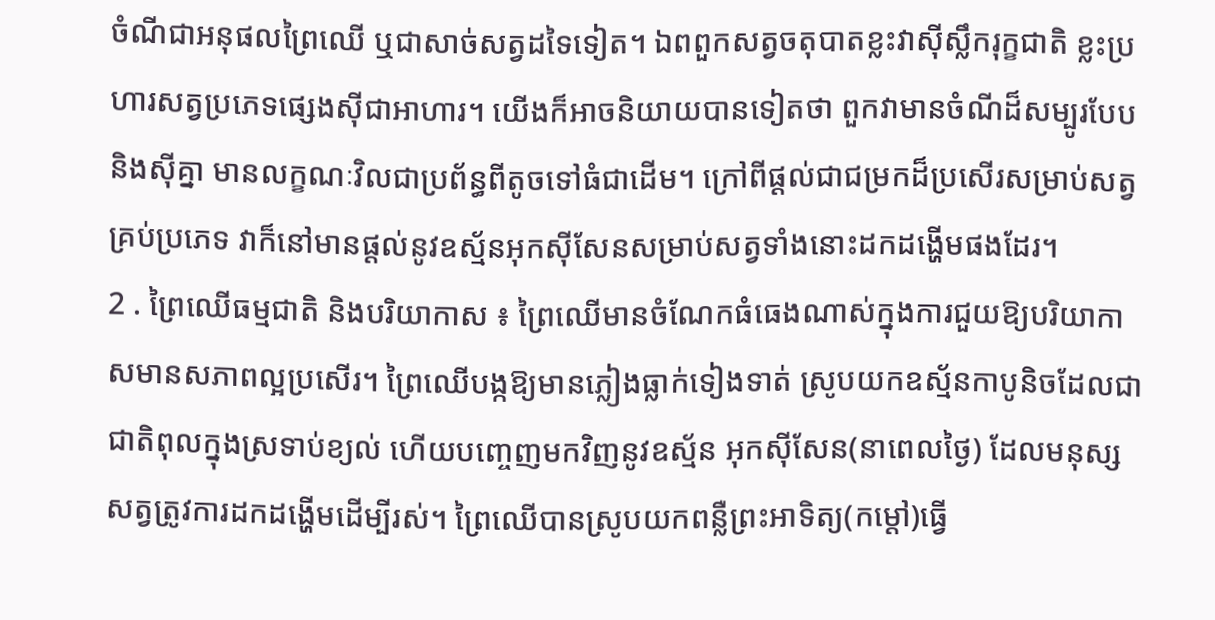ចំណីជាអនុផលព្រៃឈើ ឬជាសាច់សត្វដទៃទៀត។ ឯពពួកសត្វចតុបាតខ្លះវាស៊ីស្លឹករុក្ខជាតិ ខ្លះប្រហារសត្វប្រភេទផ្សេងស៊ីជាអាហារ។ យើងក៏អាចនិយាយបានទៀតថា ពួកវាមានចំណីដ៏សម្បូរបែប និងស៊ីគ្នា មានលក្ខណៈវិលជាប្រព័ន្ធពីតូចទៅធំជាដើម។ ក្រៅពីផ្ដល់ជាជម្រកដ៏ប្រសើរសម្រាប់សត្វគ្រប់ប្រភេទ វាក៏នៅមានផ្ដល់នូវឧស្ម័នអុកស៊ីសែនសម្រាប់សត្វទាំងនោះដកដង្ហើមផងដែរ។
2 . ព្រៃឈើធម្មជាតិ និងបរិយាកាស ៖ ព្រៃឈើមានចំណែកធំធេងណាស់ក្នុងការជួយឱ្យបរិយាកាសមានសភាពល្អប្រសើរ។ ព្រៃឈើបង្កឱ្យមានភ្លៀងធ្លាក់ទៀងទាត់ ស្រូបយកឧស្ម័នកាបូនិចដែលជាជាតិពុលក្នុងស្រទាប់ខ្យល់ ហើយបញ្ចេញមកវិញនូវឧស្ម័ន អុកស៊ីសែន(នាពេលថ្ងៃ) ដែលមនុស្សសត្វត្រូវការដកដង្ហើមដើម្បីរស់។ ព្រៃឈើបានស្រូបយកពន្លឺព្រះអាទិត្យ(កម្ដៅ)ធ្វើ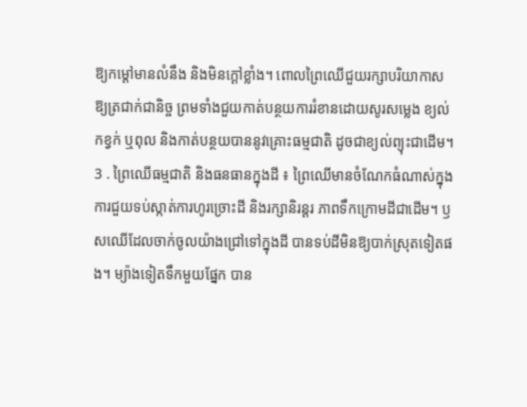ឱ្យកម្ដៅមានលំនឹង និងមិនក្ដៅខ្លាំង។ ពោលព្រៃឈើជួយរក្សាបរិយាកាសឱ្យត្រជាក់ជានិច្ច ព្រមទាំងជួយកាត់បន្ថយការរំខានដោយសូរសម្លេង ខ្យល់កខ្វក់ ឬពុល និងកាត់បន្ថយបាននូវគ្រោះធម្មជាតិ ដូចជាខ្យល់ព្យុះជាដើម។
3 . ព្រៃឈើធម្មជាតិ និងធនធានក្នុងដី ៖ ព្រៃឈើមានចំណែកធំណាស់ក្នុងការជួយទប់ស្កាត់ការហូរច្រោះដី និងរក្សានិរន្ដរ ភាពទឹកក្រោមដីជាដើម។ ឫសឈើដែលចាក់ចូលយ៉ាងជ្រៅទៅក្នុងដី បានទប់ដីមិនឱ្យបាក់ស្រុតទៀតផង។ ម្យ៉ាងទៀតទឹកមួយផ្នែក បាន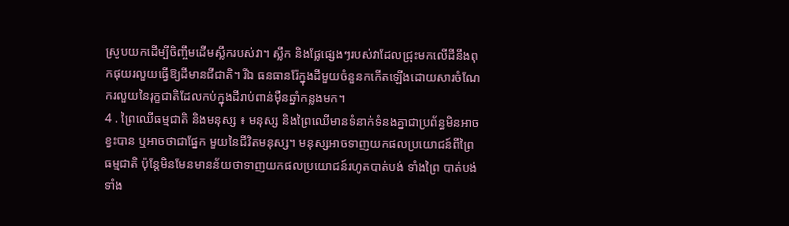ស្រូបយកដើម្បីចិញ្ចឹមដើមស្លឹករបស់វា។ ស្លឹក និងផ្លែផ្សេងៗរបស់វាដែលជ្រុះមកលើដីនឹងពុកផុយរលួយធ្វើឱ្យដីមានជីជាតិ។ រីឯ ធនធានរ៉ែក្នុងដីមួយចំនួនកកើតឡើងដោយសារចំណែករលួយនៃរុក្ខជាតិដែលកប់ក្នុងដីរាប់ពាន់ម៉ឺនឆ្នាំកន្លងមក។
4 . ព្រៃឈើធម្មជាតិ និងមនុស្ស ៖ មនុស្ស និងព្រៃឈើមានទំនាក់ទំនងគ្នាជាប្រព័ន្ធមិនអាចខ្វះបាន ឬអាចថាជាផ្នែក មួយនៃជីវិតមនុស្ស។ មនុស្សអាចទាញយកផលប្រយោជន៍ពីព្រៃធម្មជាតិ ប៉ុន្ដែមិនមែនមានន័យថាទាញយកផលប្រយោជន៍រហូតបាត់បង់ ទាំងព្រៃ បាត់បង់ទាំង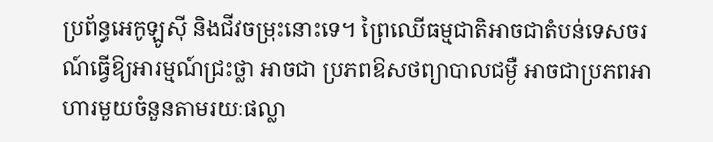ប្រព័ន្ធអេកូឡូស៊ី និងជីវចម្រុះនោះទេ។ ព្រៃឈើធម្មជាតិអាចជាតំបន់ទេសចរណ៍ធ្វើឱ្យអារម្មណ៍ជ្រះថ្លា អាចជា ប្រភពឱសថព្យាបាលជម្ងឺ អាចជាប្រភពអាហារមួយចំនួនតាមរយៈផល្លា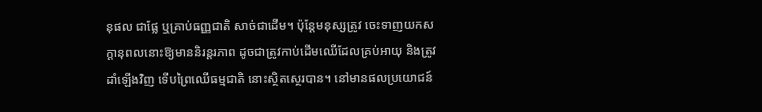នុផល ជាផ្លែ ឬគ្រាប់ធញ្ញជាតិ សាច់ជាដើម។ ប៉ុន្ដែមនុស្សត្រូវ ចេះទាញយកសក្ដានុពលនោះឱ្យមាននិរន្ដរភាព ដូចជាត្រូវកាប់ដើមឈើដែលគ្រប់អាយុ និងត្រូវដាំឡើងវិញ ទើបព្រៃឈើធម្មជាតិ នោះស្ថិតស្ថេរបាន។ នៅមានផលប្រយោជន៍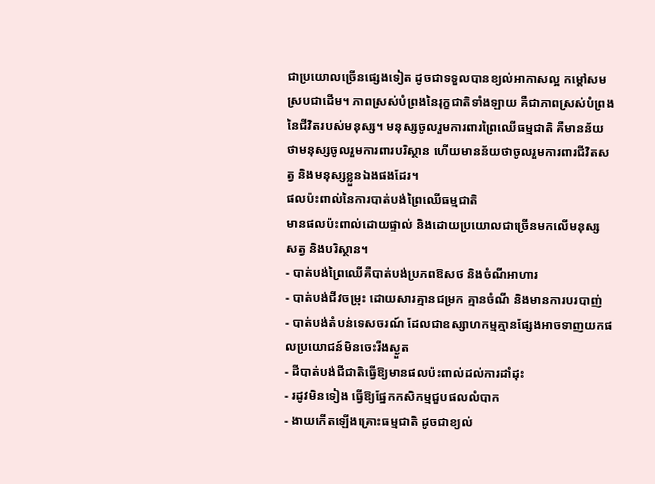ជាប្រយោលច្រើនផ្សេងទៀត ដូចជាទទួលបានខ្យល់អាកាសល្អ កម្ដៅសមស្របជាដើម។ ភាពស្រស់បំព្រងនៃរុក្ខជាតិទាំងឡាយ គឺជាភាពស្រស់បំព្រងនៃជីវិតរបស់មនុស្ស។ មនុស្សចូលរួមការពារព្រៃឈើធម្មជាតិ គឺមានន័យថាមនុស្សចូលរួមការពារបរិស្ថាន ហើយមានន័យថាចូលរួមការពារជីវិតសត្វ និងមនុស្សខ្លួនឯងផងដែរ។
ផលប៉ះពាល់នៃការបាត់បង់ព្រៃឈើធម្មជាតិ
មានផលប៉ះពាល់ដោយផ្ទាល់ និងដោយប្រយោលជាច្រើនមកលើមនុស្ស សត្វ និងបរិស្ថាន។
- បាត់បង់ព្រៃឈើគឺបាត់បង់ប្រភពឱសថ និងចំណីអាហារ
- បាត់បង់ជីវចម្រុះ ដោយសារគ្មានជម្រក គ្មានចំណី និងមានការបរបាញ់
- បាត់បង់តំបន់ទេសចរណ៍ ដែលជាឧស្សាហកម្មគ្មានផ្សែងអាចទាញយកផលប្រយោជន៍មិនចេះរីងស្ងួត
- ដីបាត់បង់ជីជាតិធ្វើឱ្យមានផលប៉ះពាល់ដល់ការដាំដុះ
- រដូវមិនទៀង ធ្វើឱ្យផ្នែកកសិកម្មជួបផលលំបាក
- ងាយកើតឡើងគ្រោះធម្មជាតិ ដូចជាខ្យល់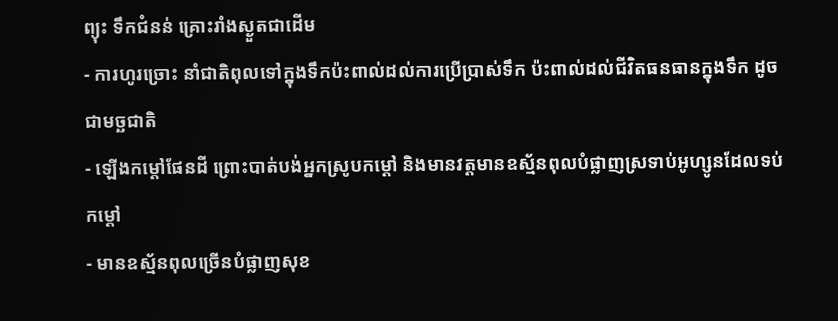ព្យុះ ទឹកជំនន់ គ្រោះរាំងស្ងួតជាដើម
- ការហូរច្រោះ នាំជាតិពុលទៅក្នុងទឹកប៉ះពាល់ដល់ការប្រើប្រាស់ទឹក ប៉ះពាល់ដល់ជីវិតធនធានក្នុងទឹក ដូចជាមច្ឆជាតិ
- ឡើងកម្ដៅផែនដី ព្រោះបាត់បង់អ្នកស្រូបកម្ដៅ និងមានវត្ដមានឧស្ម័នពុលបំផ្លាញស្រទាប់អូហ្សូនដែលទប់កម្ដៅ
- មានឧស្ម័នពុលច្រើនបំផ្លាញសុខ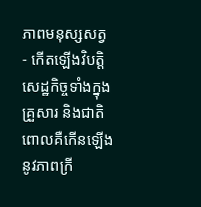ភាពមនុស្សសត្វ
- កើតឡើងវិបត្ដិសេដ្ឋកិច្ចទាំងក្នុងគ្រួសារ និងជាតិ ពោលគឺកើនឡើងនូវភាពក្រី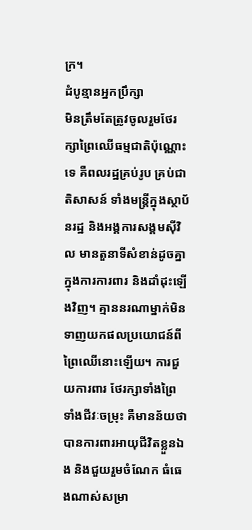ក្រ។
ដំបូន្មានអ្នកប្រឹក្សា
មិនត្រឹមតែត្រូវចូលរួមថែរក្សាព្រៃឈើធម្មជាតិប៉ុណ្ណោះទេ គឺពលរដ្ឋគ្រប់រូប គ្រប់ជាតិសាសន៍ ទាំងមន្ដ្រីក្នុងស្ថាប័នរដ្ឋ និងអង្គការសង្គមស៊ីវិល មានតួនាទីសំខាន់ដូចគ្នាក្នុងការការពារ និងដាំដុះឡើងវិញ។ គ្មាននរណាម្នាក់មិនទាញយកផលប្រយោជន៍ពី ព្រៃឈើនោះឡើយ។ ការជួយការពារ ថែរក្សាទាំងព្រៃ ទាំងជីវៈចម្រុះ គឺមានន័យថាបានការពារអាយុជីវិតខ្លួនឯង និងជួយរួមចំណែក ធំធេងណាស់សម្រា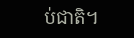ប់ជាតិ។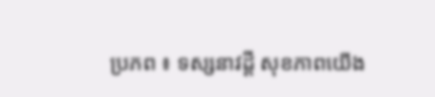ប្រភព ៖ ទស្សនាវដ្តី សុខភាពយើង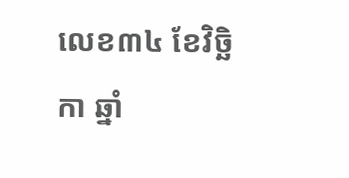លេខ៣៤ ខែវិច្ឆិកា ឆ្នាំ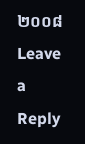២០០៨
Leave a Reply